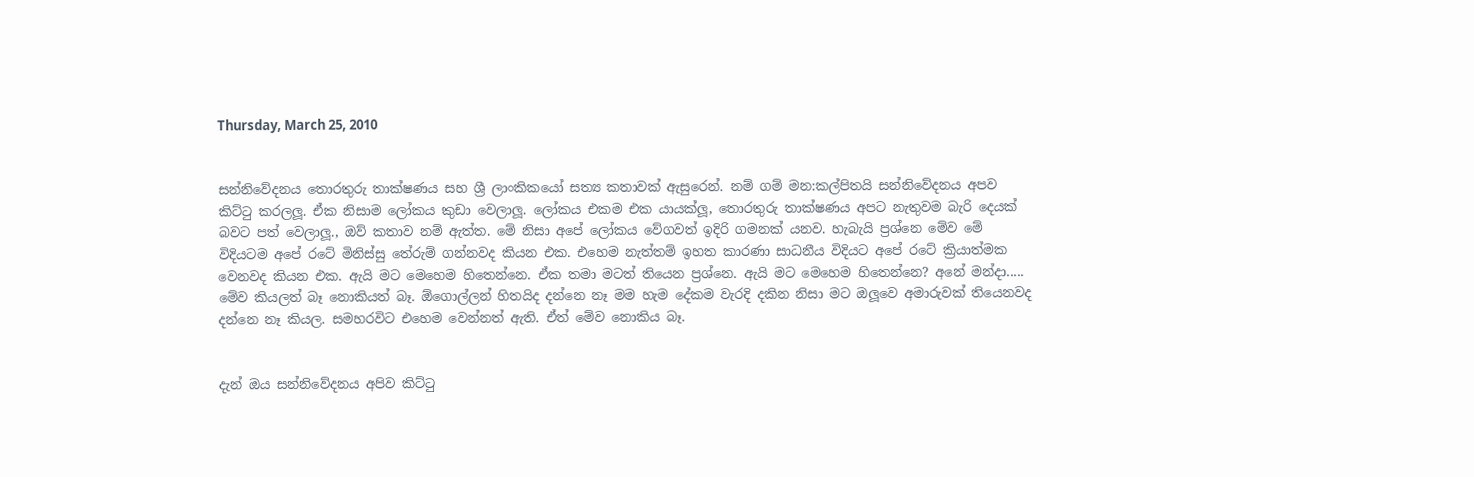Thursday, March 25, 2010


සන්නිවේදනය තොරතුරු තාක්ෂණය සහ ශ්‍රී ලාංකිකයෝ සත්‍ය කතාවක් ඇසුරෙන්. නම් ගම් මන:කල්පිතයි සන්නිවේදනය අපව කිට්ටු කරලලූ. ඒක නිසාම ලෝකය කුඩා වෙලාලූ. ලෝකය එකම එක යායක්ලූ, තොරතුරු තාක්ෂණය අපට නැතුවම බැරි දෙයක් බවට පත් වෙලාලූ., ඔව් කතාව නම් ඇත්ත. මේ නිසා අපේ ලෝකය වේගවත් ඉදිරි ගමනක් යනව. හැබැයි ප්‍රශ්නෙ මේව මේ විදියටම අපේ රටේ මිනිස්සු තේරුම් ගන්නවද කියන එක. එහෙම නැත්තම් ඉහත කාරණා සාධනීය විදියට අපේ රටේ ක්‍රියාත්මක වෙනවද කියන එක. ඇයි මට මෙහෙම හිතෙන්නෙ. ඒක තමා මටත් තියෙන ප්‍රශ්නෙ. ඇයි මට මෙහෙම හිතෙන්නෙ? අනේ මන්දා..... මේව කියලත් බෑ නොකියත් බෑ. ඕගොල්ලන් හිතයිද දන්නෙ නෑ මම හැම දේකම වැරදි දකින නිසා මට ඔලූවෙ අමාරුවක් තියෙනවද දන්නෙ නෑ කියල. සමහරවිට එහෙම වෙන්නත් ඇති. ඒත් මේව නොකිය බෑ.


දැන් ඔය සන්නිවේදනය අපිව කිට්ටු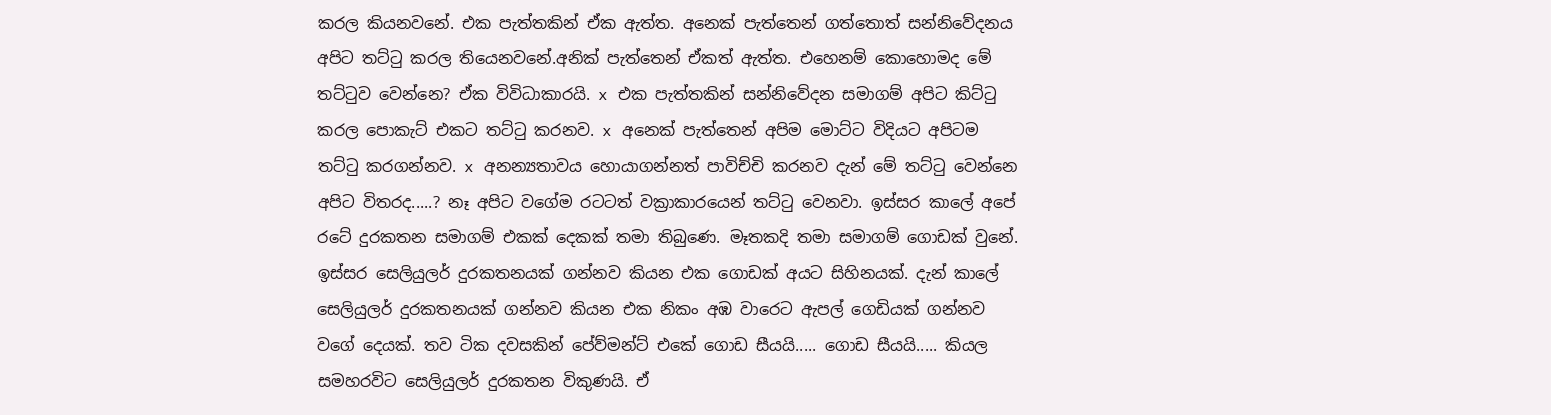කරල කියනවනේ. එක පැත්තකින් ඒක ඇත්ත. අනෙක් පැත්තෙන් ගත්තොත් සන්නිවේදනය අපිට තට්ටු කරල තියෙනවනේ.අනික් පැත්තෙන් ඒකත් ඇත්ත. එහෙනම් කොහොමද මේ තට්ටුව වෙන්නෙ? ඒක විවිධාකාරයි. x එක පැත්තකින් සන්නිවේදන සමාගම් අපිට කිට්ටු කරල පොකැට් එකට තට්ටු කරනව. x අනෙක් පැත්තෙන් අපිම මොට්ට විදියට අපිටම තට්ටු කරගන්නව. x අනන්‍යතාවය හොයාගන්නත් පාවිච්චි කරනව දැන් මේ තට්ටු වෙන්නෙ අපිට විතරද.....? නෑ අපිට වගේම රටටත් වක්‍රාකාරයෙන් තට්ටු වෙනවා. ඉස්සර කාලේ අපේ රටේ දුරකතන සමාගම් එකක් දෙකක් තමා තිබුණෙ. මෑතකදි තමා සමාගම් ගොඩක් වුනේ. ඉස්සර සෙලියුලර් දුරකතනයක් ගන්නව කියන එක ගොඩක් අයට සිහිනයක්. දැන් කාලේ සෙලියුලර් දුරකතනයක් ගන්නව කියන එක නිකං අඹ වාරෙට ඇපල් ගෙඩියක් ගන්නව වගේ දෙයක්. තව ටික දවසකින් පේව්මන්ට් එකේ ගොඩ සීයයි..... ගොඩ සීයයි..... කියල සමහරවිට සෙලියුලර් දුරකතන විකුණයි. ඒ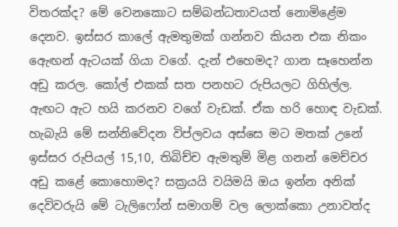විතරක්ද? මේ වෙනකොට සම්බන්ධතාවයත් නොමිළේම දෙනව. ඉස්සර කාලේ ඇමතුමක් ගන්නව කියන එක නිකං ඇෙඟන් ඇටයක් ගියා වගේ. දැන් එහෙමද? ගාන සෑහෙන්න අඩු කරල. කෝල් එකක් සත පනහට රුපියලට ගිහිල්ල. ඇඟට ඇට හයි කරනව වගේ වැඩක්. ඒක හරි හොඳ වැඩක්. හැබැයි මේ සන්නිවේදන විප්ලවය අස්සෙ මට මතක් උනේ ඉස්සර රුපියල් 15,10, තිබිච්ච ඇමතුම් මිළ ගනන් මෙච්චර අඩු කළේ කොහොමද? සක්‍රයයි වයිමයි ඔය ඉන්න අනික් දෙවිවරුයි මේ ටැලිෆෝන් සමාගම් වල ලොක්කො උනාවත්ද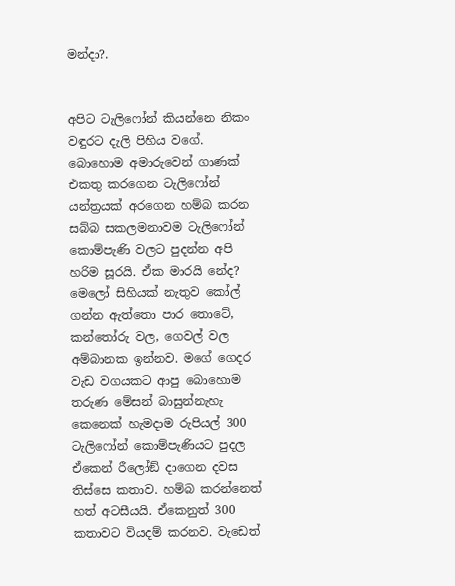මන්දා?.


අපිට ටැලිෆෝන් කියන්නෙ නිකං වඳුරට දැලි පිහිය වගේ. බොහොම අමාරුවෙන් ගාණක් එකතු කරගෙන ටැලිෆෝන් යන්ත්‍රයක් අරගෙන හම්බ කරන සබ්බ සකලමනාවම ටැලිෆෝන් කොම්පැණි වලට පුදන්න අපි හරිම සූරයි. ඒක මාරයි නේද? මෙලෝ සිහියක් නැතුව කෝල් ගන්න ඇත්තො පාර තොටේ, කන්තෝරු වල, ගෙවල් වල අම්බානක ඉන්නව. මගේ ගෙදර වැඩ වගයකට ආපු බොහොම තරුණ මේසන් බාසුන්නැහැ කෙනෙක් හැමදාම රුපියල් 300 ටැලිෆෝන් කොම්පැණියට පුදල ඒකෙන් රීලෝඞ් දාගෙන දවස තිස්සෙ කතාව. හම්බ කරන්නෙත් හත් අටසීයයි. ඒකෙනුත් 300 කතාවට වියදම් කරනව. වැඩෙත්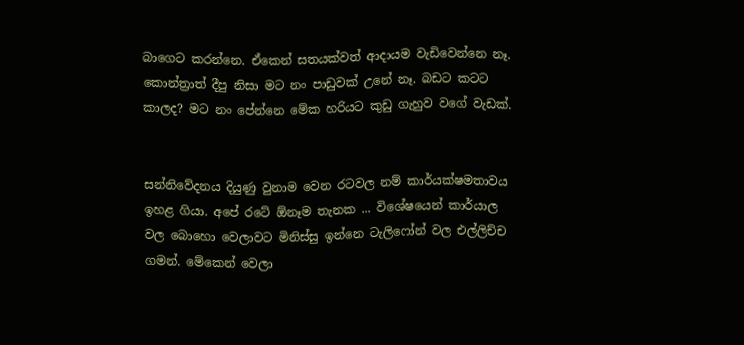බාගෙට කරන්නෙ. ඒකෙන් සතයක්වත් ආදායම වැඩිවෙන්නෙ නෑ. කොන්ත්‍රාත් දීපු නිසා මට නං පාඩුවක් උනේ නෑ. බඩට කටට කාලද? මට නං පේන්නෙ මේක හරියට කුඩු ගැහුව වගේ වැඩක්.


සන්නිවේදනය දියුණු වුනාම වෙන රටවල නම් කාර්යක්ෂමතාවය ඉහළ ගියා. අපේ රටේ ඕනෑම තැනක ... විශේෂයෙන් කාර්යාල වල බොහො වෙලාවට මිනිස්සු ඉන්නෙ ටැලිෆෝන් වල එල්ලිච්ච ගමන්. මේකෙන් වෙලා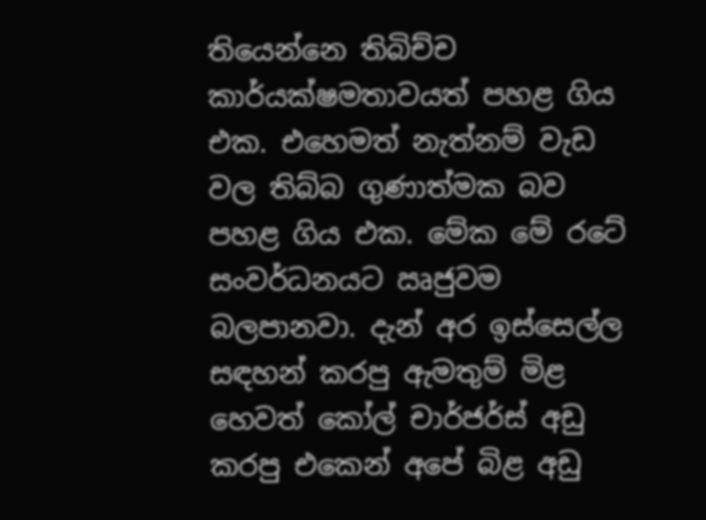තියෙන්නෙ තිබිච්ච කාර්යක්ෂමතාවයත් පහළ ගිය එක. එහෙමත් නැත්නම් වැඩ වල තිබ්බ ගුණාත්මක බව පහළ ගිය එක. මේක මේ රටේ සංවර්ධනයට ඍජුවම බලපානවා. දැන් අර ඉස්සෙල්ල සඳහන් කරපු ඇමතුම් මිළ හෙවත් කෝල් චාර්ජර්ස් අඩු කරපු එකෙන් අපේ බිළ අඩු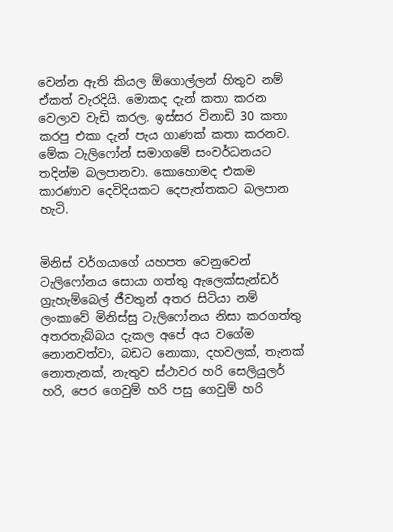වෙන්න ඇති කියල ඕගොල්ලන් හිතුව නම් ඒකත් වැරදියි. මොකද දැන් කතා කරන වෙලාව වැඩි කරල. ඉස්සර විනාඩි 30 කතා කරපු එකා දැන් පැය ගාණක් කතා කරනව. මේක ටැලිෆෝන් සමාගමේ සංවර්ධනයට තදින්ම බලපානවා. කොහොමද එකම කාරණාව දෙවිදියකට දෙපැත්තකට බලපාන හැටි.


මිනිස් වර්ගයාගේ යහපත වෙනුවෙන් ටැලිෆෝනය සොයා ගත්තු ඇලෙක්සැන්ඩර් ග්‍රැහැම්බෙල් ජීවතුන් අතර සිටියා නම් ලංකාවේ මිනිස්සු ටැලිෆෝනය නිසා කරගත්තු අතරතැබ්බය දැකල අපේ අය වගේම නොනවත්වා, බඩට නොකා, දහවලක්, තැනක් නොතැනක්, නැතුව ස්ථාවර හරි සෙලියුලර් හරි, පෙර ගෙවුම් හරි පසු ගෙවුම් හරි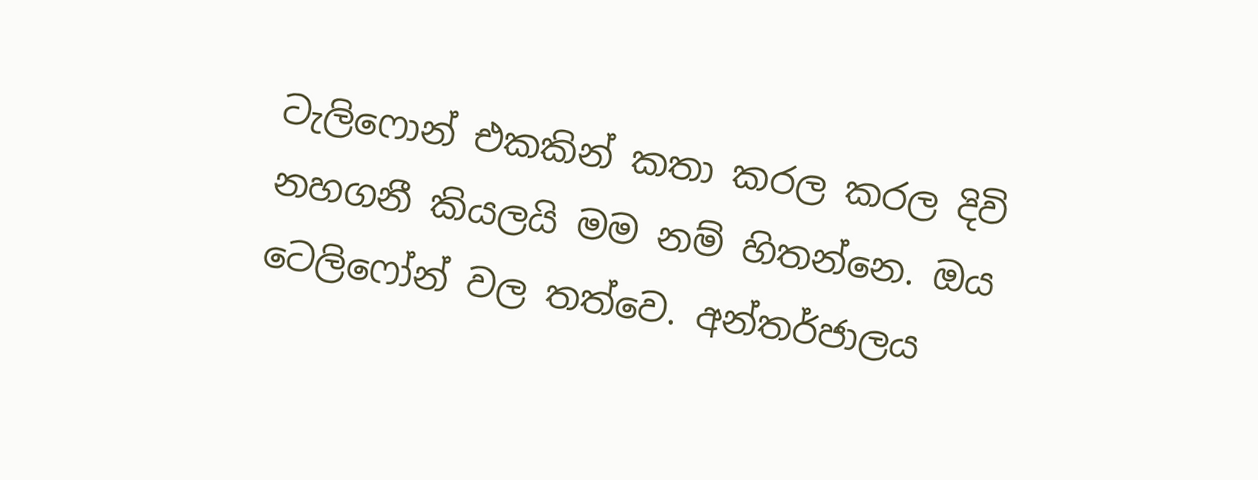ටැලිෆොන් එකකින් කතා කරල කරල දිවි නහගනී කියලයි මම නම් හිතන්නෙ. ඔය ටෙලිෆෝන් වල තත්වෙ. අන්තර්ජාලය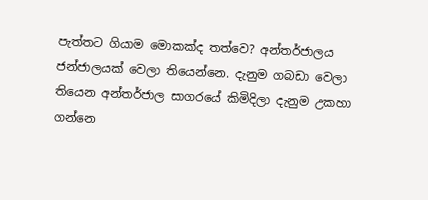පැත්තට ගියාම මොකක්ද තත්වෙ? අන්තර්ජාලය ජන්ජාලයක් වෙලා තියෙන්නෙ. දැනුම ගබඩා වෙලා තියෙන අන්තර්ජාල සාගරයේ කිමිදිලා දැනුම උකහා ගන්නෙ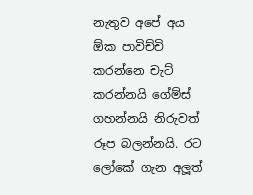නැතුව අපේ අය ඕක පාවිච්චි කරන්නෙ චැට් කරන්නයි ගේම්ස් ගහන්නයි නිරුවත් රූප බලන්නයි. රට ලෝකේ ගැන අලූත්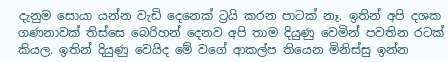දැනුම සොයා යන්න වැඩි දෙනෙක් ට්‍රයි කරන පාටක් නෑ. ඉතින් අපි දශක ගණනාවක් තිස්සෙ බෙරිහන් දෙනව අපි තාම දියුණු වෙමින් පවතින රටක් කියල. ඉතින් දියුණු වෙයිද මේ වගේ ආකල්ප තියෙන මිනිස්සු ඉන්න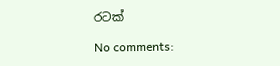රටක්

No comments: